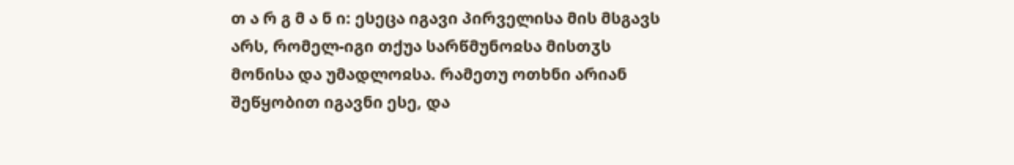თ ა რ გ მ ა ნ ი: ესეცა იგავი პირველისა მის მსგავს არს, რომელ-იგი თქუა სარწმუნოჲსა მისთჳს მონისა და უმადლოჲსა. რამეთუ ოთხნი არიან შეწყობით იგავნი ესე, და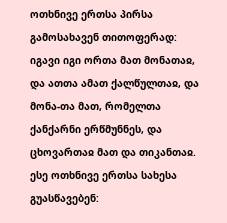ოთხნივე ერთსა პირსა გამოსახავენ თითოფერად: იგავი იგი ორთა მათ მონათაჲ, და ათთა ამათ ქალწულთაჲ, და მონა-თა მათ, რომელთა ქანქარნი ერწმუნნეს, და ცხოვართაჲ მათ და თიკანთაჲ. ესე ოთხნივე ერთსა სახესა გუასწავებენ: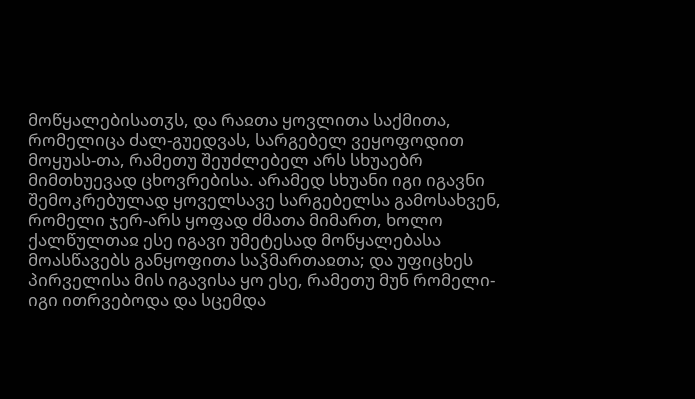მოწყალებისათჳს, და რაჲთა ყოვლითა საქმითა, რომელიცა ძალ-გუედვას, სარგებელ ვეყოფოდით მოყუას-თა, რამეთუ შეუძლებელ არს სხუაებრ მიმთხუევად ცხოვრებისა. არამედ სხუანი იგი იგავნი შემოკრებულად ყოველსავე სარგებელსა გამოსახვენ, რომელი ჯერ-არს ყოფად ძმათა მიმართ, ხოლო ქალწულთაჲ ესე იგავი უმეტესად მოწყალებასა მოასწავებს განყოფითა საჴმართაჲთა; და უფიცხეს პირველისა მის იგავისა ყო ესე, რამეთუ მუნ რომელი-იგი ითრვებოდა და სცემდა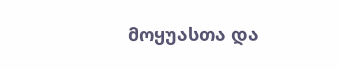მოყუასთა და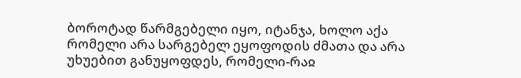ბოროტად წარმგებელი იყო, იტანჯა, ხოლო აქა რომელი არა სარგებელ ეყოფოდის ძმათა და არა უხუებით განუყოფდეს, რომელი-რაჲ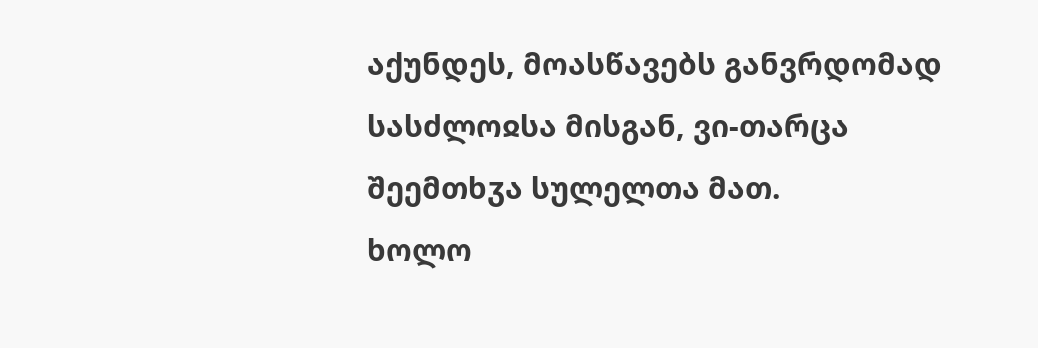აქუნდეს, მოასწავებს განვრდომად სასძლოჲსა მისგან, ვი-თარცა შეემთხჳა სულელთა მათ.
ხოლო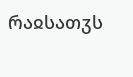რაჲსათჳს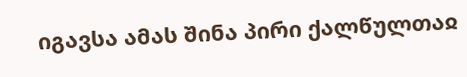იგავსა ამას შინა პირი ქალწულთაჲ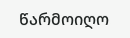წარმოიღო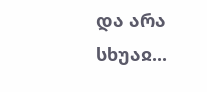და არა სხუაჲ...